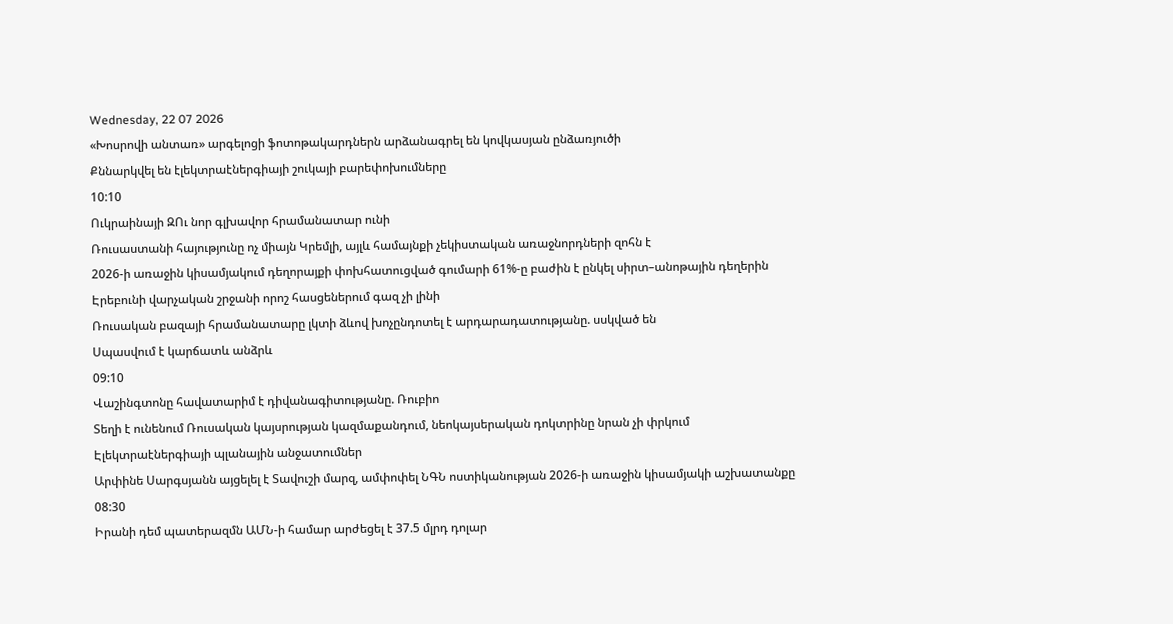Wednesday, 22 07 2026
«Խոսրովի անտառ» արգելոցի ֆոտոթակարդներն արձանագրել են կովկասյան ընձառյուծի
Քննարկվել են էլեկտրաէներգիայի շուկայի բարեփոխումները
10:10
Ուկրաինայի ԶՈւ նոր գլխավոր հրամանատար ունի
Ռուսաստանի հայությունը ոչ միայն Կրեմլի, այլև համայնքի չեկիստական առաջնորդների զոհն է
2026-ի առաջին կիսամյակում դեղորայքի փոխհատուցված գումարի 61%-ը բաժին է ընկել սիրտ–անոթային դեղերին
Էրեբունի վարչական շրջանի որոշ հասցեներում գազ չի լինի
Ռուսական բազայի հրամանատարը լկտի ձևով խոչընդոտել է արդարադատությանը. սսկված են
Սպասվում է կարճատև անձրև
09:10
Վաշինգտոնը հավատարիմ է դիվանագիտությանը. Ռուբիո
Տեղի է ունենում Ռուսական կայսրության կազմաքանդում, նեոկայսերական դոկտրինը նրան չի փրկում
Էլեկտրաէներգիայի պլանային անջատումներ
Արփինե Սարգսյանն այցելել է Տավուշի մարզ, ամփոփել ՆԳՆ ոստիկանության 2026-ի առաջին կիսամյակի աշխատանքը
08:30
Իրանի դեմ պատերազմն ԱՄՆ-ի համար արժեցել է 37.5 մլրդ դոլար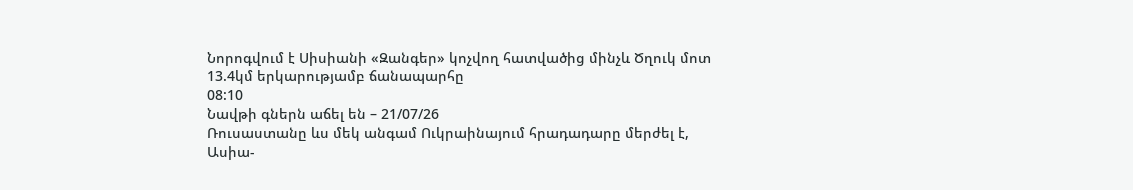Նորոգվում է Սիսիանի «Զանգեր» կոչվող հատվածից մինչև Ծղուկ մոտ 13.4կմ երկարությամբ ճանապարհը
08:10
Նավթի գներն աճել են – 21/07/26
Ռուսաստանը ևս մեկ անգամ Ուկրաինայում հրադադարը մերժել է, Ասիա-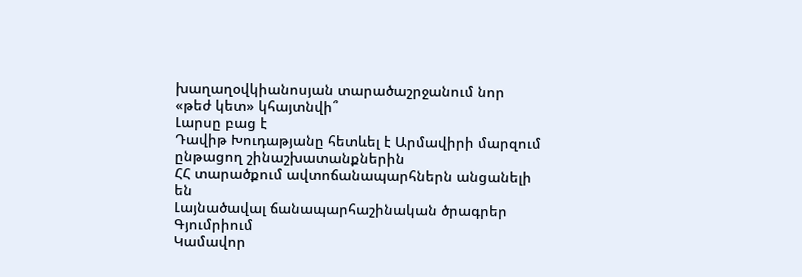խաղաղօվկիանոսյան տարածաշրջանում նոր «թեժ կետ» կհայտնվի՞
Լարսը բաց է
Դավիթ Խուդաթյանը հետևել է Արմավիրի մարզում ընթացող շինաշխատանքներին
ՀՀ տարածքում ավտոճանապարհներն անցանելի են
Լայնածավալ ճանապարհաշինական ծրագրեր Գյումրիում
Կամավոր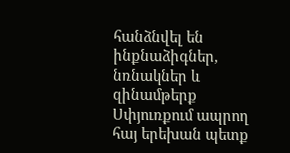հանձնվել են ինքնաձիգներ, նռնակներ և զինամթերք
Սփյուռքում ապրող հայ երեխան պետք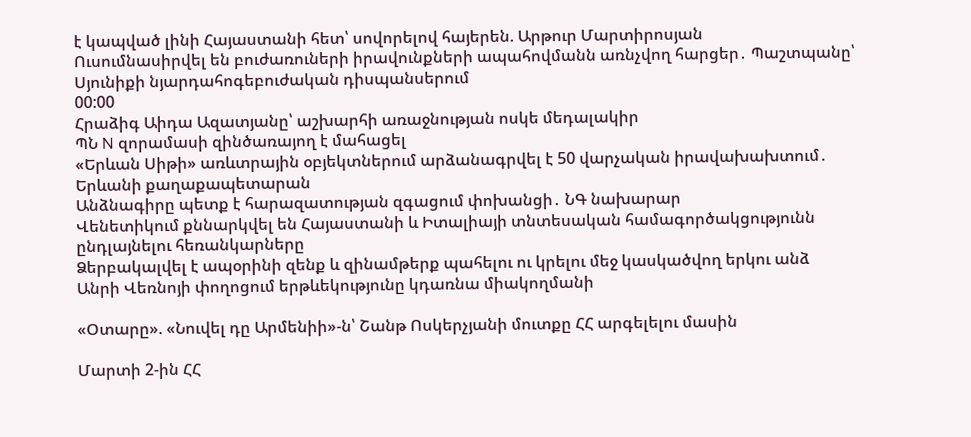է կապված լինի Հայաստանի հետ՝ սովորելով հայերեն. Արթուր Մարտիրոսյան
Ուսումնասիրվել են բուժառուների իրավունքների ապահովմանն առնչվող հարցեր․ Պաշտպանը՝ Սյունիքի նյարդահոգեբուժական դիսպանսերում
00:00
Հրաձիգ Աիդա Ազատյանը՝ աշխարհի առաջնության ոսկե մեդալակիր
ՊՆ N զորամասի զինծառայող է մահացել
«Երևան Սիթի» առևտրային օբյեկտներում արձանագրվել է 50 վարչական իրավախախտում․ Երևանի քաղաքապետարան
Անձնագիրը պետք է հարազատության զգացում փոխանցի․ ՆԳ նախարար
Վենետիկում քննարկվել են Հայաստանի և Իտալիայի տնտեսական համագործակցությունն ընդլայնելու հեռանկարները
Ձերբակալվել է ապօրինի զենք և զինամթերք պահելու ու կրելու մեջ կասկածվող երկու անձ
Անրի Վեռնոյի փողոցում երթևեկությունը կդառնա միակողմանի

«Օտարը». «Նուվել դը Արմենիի»-ն՝ Շանթ Ոսկերչյանի մուտքը ՀՀ արգելելու մասին

Մարտի 2-ին ՀՀ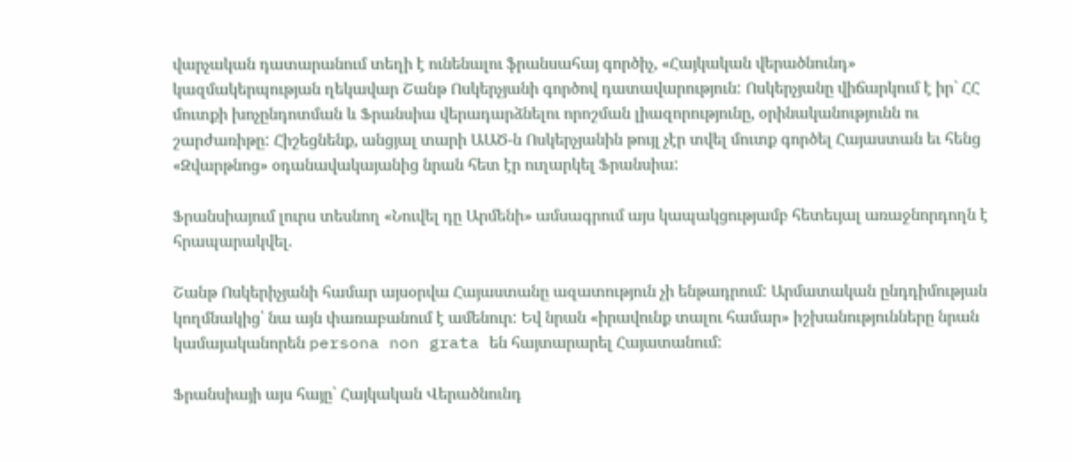վարչական դատարանում տեղի է ունենալու ֆրանսահայ գործիչ, «Հայկական վերածնունդ» կազմակերպության ղեկավար Շանթ Ոսկերչյանի գործով դատավարություն: Ոսկերչյանը վիճարկում է իր` ՀՀ մուտքի խոչընդոտման և Ֆրանսիա վերադարձնելու որոշման լիազորությունը, օրինականությունն ու շարժառիթը: Հիշեցնենք, անցյալ տարի ԱԱԾ-ն Ոսկերչյանին թույլ չէր տվել մուտք գործել Հայաստան եւ հենց «Զվարթնոց» օդանավակայանից նրան հետ էր ուղարկել Ֆրանսիա:

Ֆրանսիայում լուրս տեսնող «Նուվել դը Արմենի» ամսագրում այս կապակցությամբ հետեւյալ առաջնորդողն է հրապարակվել.

Շանթ Ոսկերիչյանի համար այսօրվա Հայաստանը ազատություն չի ենթադրում: Արմատական ընդդիմության կողմնակից՝ նա այն փառաբանում է ամենուր: Եվ նրան «իրավունք տալու համար» իշխանությունները նրան կամայականորեն persona non grata են հայտարարել Հայատանում:

Ֆրանսիայի այս հայը՝ Հայկական Վերածնունդ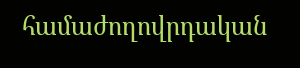համաժողովրդական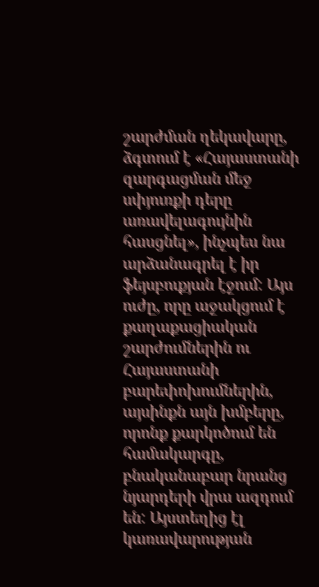շարժման ղեկավարը, ձգտում է «Հայաստանի զարգացման մեջ սփյուռքի դերը առավելագույնին հասցնել», ինչպես նա արձանագրել է իր ֆեյսբուքյան էջում: Այս ուժը, որը աջակցում է քաղաքացիական շարժումներին ու Հայաստանի բարեփոխումներին, այսինքն այն խմբերը, որոնք քարկոծում են համակարգը, բնականաբար նրանց նյարդերի վրա ազդում են: Այստեղից էլ կառավարության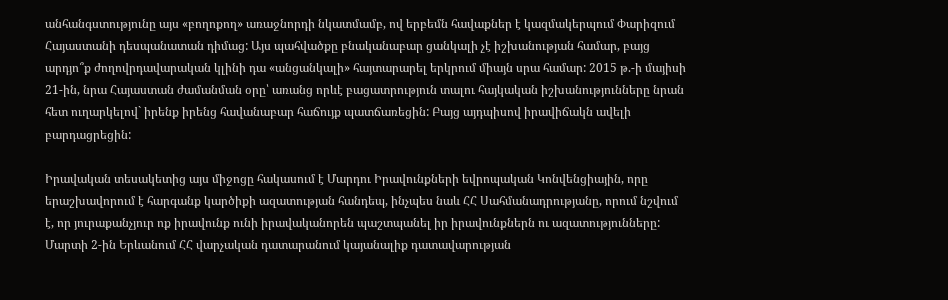անհանգստությունը այս «բողոքող» առաջնորդի նկատմամբ, ով երբեմն հավաքներ է կազմակերպում Փարիզում Հայաստանի դեսպանատան դիմաց: Այս պահվածքը բնականաբար ցանկալի չէ իշխանության համար, բայց արդյո՞ք ժողովրդավարական կլինի դա «անցանկալի» հայտարարել երկրում միայն սրա համար: 2015 թ.-ի մայիսի 21-ին, նրա Հայաստան ժամանման օրը՝ առանց որևէ բացատրություն տալու հայկական իշխանությունները նրան հետ ուղարկելով` իրենք իրենց հավանաբար հաճույք պատճառեցին: Բայց այդպիսով իրավիճակն ավելի բարդացրեցին:

Իրավական տեսակետից այս միջոցը հակասում է Մարդու Իրավունքների եվրոպական Կոնվենցիային, որը երաշխավորում է հարգանք կարծիքի ազատության հանդեպ, ինչպես նաև ՀՀ Սահմանադրությանը, որում նշվում է, որ յուրաքանչյուր ոք իրավունք ունի իրավականորեն պաշտպանել իր իրավունքներն ու ազատությունները: Մարտի 2-ին Երևանում ՀՀ վարչական դատարանում կայանալիք դատավարության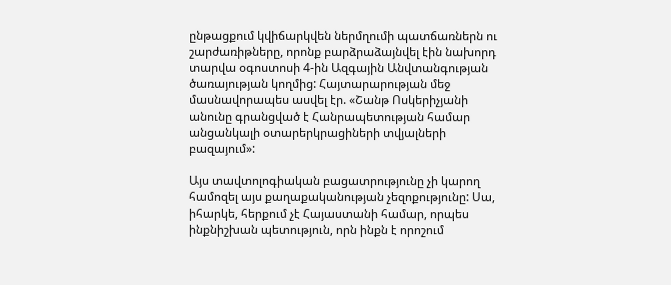ընթացքում կվիճարկվեն ներմղումի պատճառներն ու շարժառիթները, որոնք բարձրաձայնվել էին նախորդ տարվա օգոստոսի 4-ին Ազգային Անվտանգության ծառայության կողմից: Հայտարարության մեջ մասնավորապես ասվել էր. «Շանթ Ոսկերիչյանի անունը գրանցված է Հանրապետության համար անցանկալի օտարերկրացիների տվյալների բազայում»:

Այս տավտոլոգիական բացատրությունը չի կարող համոզել այս քաղաքականության չեզոքությունը: Սա, իհարկե, հերքում չէ Հայաստանի համար, որպես ինքնիշխան պետություն, որն ինքն է որոշում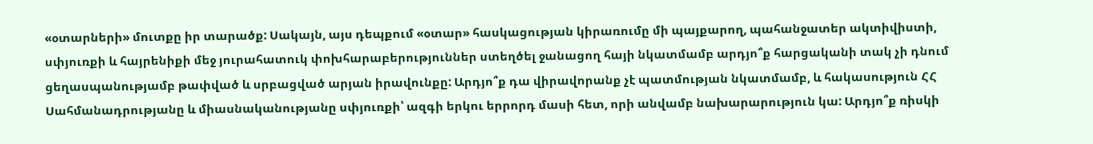«օտարների» մուտքը իր տարածք: Սակայն, այս դեպքում «օտար» հասկացության կիրառումը մի պայքարող, պահանջատեր ակտիվիստի, սփյուռքի և հայրենիքի մեջ յուրահատուկ փոխհարաբերություններ ստեղծել ջանացող հայի նկատմամբ արդյո՞ք հարցականի տակ չի դնում ցեղասպանությամբ թափված և սրբացված արյան իրավունքը: Արդյո՞ք դա վիրավորանք չէ պատմության նկատմամբ, և հակասություն ՀՀ Սահմանադրությանը և միասնականությանը սփյուռքի՝ ազգի երկու երրորդ մասի հետ, որի անվամբ նախարարություն կա: Արդյո՞ք ռիսկի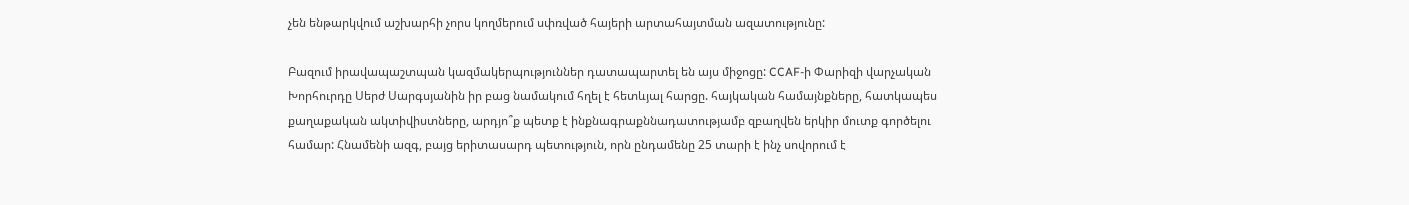չեն ենթարկվում աշխարհի չորս կողմերում սփռված հայերի արտահայտման ազատությունը:

Բազում իրավապաշտպան կազմակերպություններ դատապարտել են այս միջոցը: CCAF-ի Փարիզի վարչական Խորհուրդը Սերժ Սարգսյանին իր բաց նամակում հղել է հետևյալ հարցը. հայկական համայնքները, հատկապես քաղաքական ակտիվիստները, արդյո՞ք պետք է ինքնագրաքննադատությամբ զբաղվեն երկիր մուտք գործելու համար: Հնամենի ազգ, բայց երիտասարդ պետություն, որն ընդամենը 25 տարի է ինչ սովորում է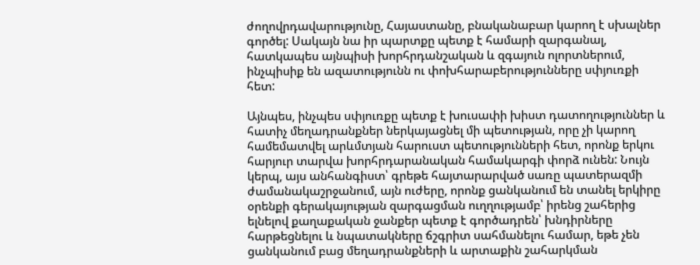ժողովրդավարությունը, Հայաստանը, բնականաբար կարող է սխալներ գործել: Սակայն նա իր պարտքը պետք է համարի զարգանալ, հատկապես այնպիսի խորհրդանշական և զգայուն ոլորտներում, ինչպիսիք են ազատությունն ու փոխհարաբերությունները սփյուռքի հետ:

Այնպես, ինչպես սփյուռքը պետք է խուսափի խիստ դատողություններ և հատիչ մեղադրանքներ ներկայացնել մի պետության, որը չի կարող համեմատվել արևմտյան հարուստ պետությունների հետ, որոնք երկու հարյուր տարվա խորհրդարանական համակարգի փորձ ունեն: Նույն կերպ, այս անհանգիստ՝ գրեթե հայտարարված սառը պատերազմի ժամանակաշրջանում, այն ուժերը, որոնք ցանկանում են տանել երկիրը օրենքի գերակայության զարգացման ուղղությամբ՝ իրենց շահերից ելնելով քաղաքական ջանքեր պետք է գործադրեն՝ խնդիրները հարթեցնելու և նպատակները ճշգրիտ սահմանելու համար, եթե չեն ցանկանում բաց մեղադրանքների և արտաքին շահարկման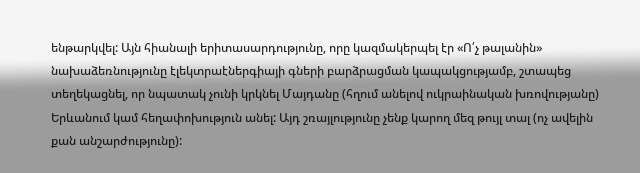ենթարկվել: Այն հիանալի երիտասարդությունը, որը կազմակերպել էր «Ո՛չ թալանին» նախաձեռնությունը էլեկտրաէներգիայի գների բարձրացման կապակցությամբ, շտապեց տեղեկացնել, որ նպատակ չունի կրկնել Մայդանը (հղում անելով ուկրաինական խռովությանը) Երևանում կամ հեղափոխություն անել: Այդ շռայլությունը չենք կարող մեզ թույլ տալ (ոչ ավելին քան անշարժությունը):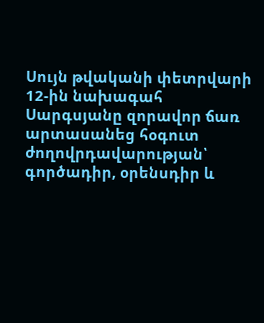Սույն թվականի փետրվարի 12-ին նախագահ Սարգսյանը զորավոր ճառ արտասանեց հօգուտ ժողովրդավարության՝ գործադիր, օրենսդիր և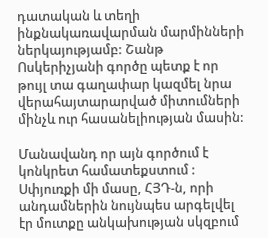դատական և տեղի ինքնակառավարման մարմինների ներկայությամբ: Շանթ Ոսկերիչյանի գործը պետք է որ թույլ տա գաղափար կազմել նրա վերահայտարարված միտումների մինչև ուր հասանելիության մասին:

Մանավանդ որ այն գործում է կոնկրետ համատեքստում : Սփյուռքի մի մասը, ՀՅԴ-ն, որի անդամներին նույնպես արգելվել էր մուտքը անկախության սկզբում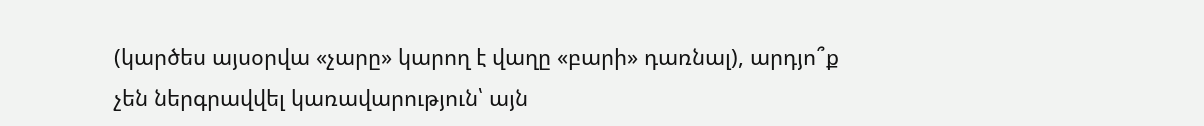(կարծես այսօրվա «չարը» կարող է վաղը «բարի» դառնալ), արդյո՞ք չեն ներգրավվել կառավարություն՝ այն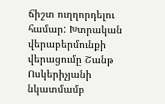ճիշտ ուղղորդելու համար: Խտրական վերաբերմունքի վերացումը Շանթ Ոսկերիչյանի նկատմամբ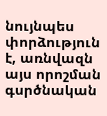նույնպես փորձություն է, առնվազն այս որոշման գսրծնական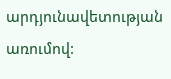արդյունավետության առումով: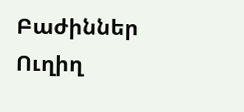Բաժիններ
Ուղիղ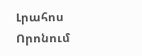Լրահոս
Որոնում